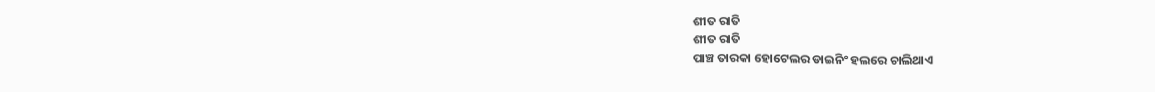ଶୀତ ରାତି
ଶୀତ ରାତି
ପାଞ୍ଚ ତାରକା ହୋଟେଲର ଡାଇନିଂ ହଲରେ ଚାଲିଥାଏ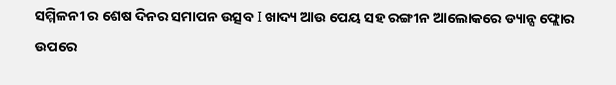ସମ୍ମିଳନୀ ର ଶେଷ ଦିନର ସମାପନ ଉତ୍ସବ I ଖାଦ୍ୟ ଆଉ ପେୟ ସହ ରଙ୍ଗୀନ ଆଲୋକରେ ଡ୍ୟାନ୍ସ ଫ୍ଲୋର ଉପରେ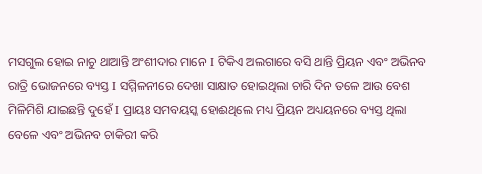ମସଗୁଲ ହୋଇ ନାଚୁ ଥାଆନ୍ତି ଅଂଶୀଦାର ମାନେ I ଟିକିଏ ଅଲଗାରେ ବସି ଥାନ୍ତି ପ୍ରିୟନ ଏବଂ ଅଭିନବ ରାତ୍ରି ଭୋଜନରେ ବ୍ୟସ୍ତ I ସମ୍ମିଳନୀରେ ଦେଖା ସାକ୍ଷାତ ହୋଇଥିଲା ଚାରି ଦିନ ତଳେ ଆଉ ବେଶ ମିଳିମିଶି ଯାଇଛନ୍ତି ଦୁହେଁ I ପ୍ରାୟଃ ସମବୟସ୍କ ହୋଈଥିଲେ ମଧ୍ୟ ପ୍ରିୟନ ଅଧ୍ୟୟନରେ ବ୍ୟସ୍ତ ଥିଲା ବେଳେ ଏବଂ ଅଭିନବ ଚାକିରୀ କରି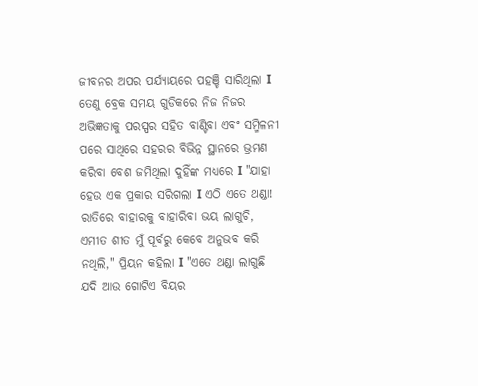ଜୀବନର ଅପର ପର୍ଯ୍ୟାୟରେ ପହଞ୍ଚି ସାରିଥିଲା I ତେଣୁ ବ୍ରେକ ସମୟ ଗୁଡିକରେ ନିଜ ନିଜର ଅଭିଜ୍ଞତାକୁ ପରସ୍ପର ସହିତ ବାଣ୍ଟିବା ଏବଂ ସମ୍ମିଳନୀ ପରେ ସାଥିରେ ସହରର ବିଭିନ୍ନ ସ୍ଥାନରେ ଭ୍ରମଣ କରିବା ବେଶ ଜମିଥିଲା ଦୁହିଁଙ୍କ ମଧ୍ୟରେ I "ଯାହା ହେଉ ଏକ ପ୍ରକାର ସରିଗଲା I ଏଠି ଏତେ ଥଣ୍ଡା! ରାତିରେ ବାହାରକୁ ବାହାରିବା ଭୟ ଲାଗୁଚି, ଏମୀତ ଶୀତ ମୁଁ ପୂର୍ବରୁ କେବେ ଅନୁଭବ କରି ନଥିଲି," ପ୍ରିୟନ କହିଲା I "ଏତେ ଥଣ୍ଡା ଲାଗୁଛି ଯଦି ଆଉ ଗୋଟିଏ ବିୟର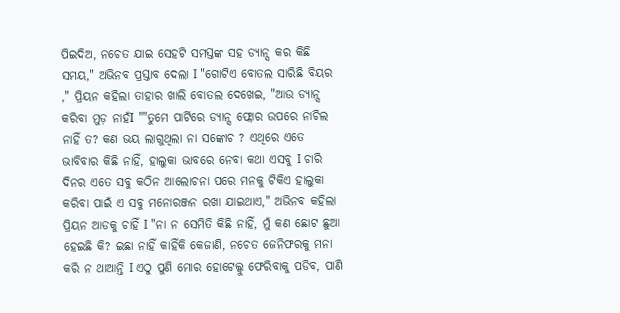ପିଇଦିଅ, ନଚେତ ଯାଇ ସେହଟି ସମସ୍ତଙ୍କ ସହ ଡ୍ୟାନ୍ସ କର କିଛି ସମୟ," ଅଭିନବ ପ୍ରସ୍ତାବ ଦେଲା I "ଗୋଟିଏ ବୋତଲ ସାରିଛି ବିୟର ," ପ୍ରିୟନ କହିଲା ତାହାର ଖାଲି ବୋତଲ ଦେଖେଇ, "ଆଉ ଡ୍ୟାନ୍ସ କରିବା ମୁଡ଼ ନାହଁI ""ତୁମେ ପାର୍ଟିରେ ଡ୍ୟାନ୍ସ ଫ୍ଲୋର ଉପରେ ନାଚିଲ ନାହିଁ ତ? କଣ ଭୟ ଲାଗୁଥିଲା ନା ସଙ୍କୋଚ ? ଏଥିରେ ଏତେ ଭାବିବାର କିଛି ନାହିଁ, ହାଲୁକା ଭାବରେ ନେବା କଥା ଏସବୁ I ଚାରି ଦିନର ଏତେ ସବୁ କଠିନ ଆଲୋଚନା ପରେ ମନକୁ ଟିକିଏ ହାଲୁକା କରିବା ପାଇଁ ଏ ସବୁ ମନୋରଞ୍ଜନ ରଖା ଯାଇଥାଏ," ଅଭିନବ କହିଲା ପ୍ରିୟନ ଆଡକୁ ଚାହିଁ I "ନା ନ ସେମିତି କିଛି ନାହିଁ, ମୁଁ କଣ ଛୋଟ ଛୁଆ ହେଇଛି କି? ଇଛା ନାହିଁ କାହିଁକି କେଜାଣି, ନଚେତ ଜେନିଫରକୁ ମନା କରି ନ ଥାଆନ୍ତି I ଏଠୁ ପୁଣି ମୋର ହୋଟେଲ୍କୁ ଫେରିବାକୁ ପଡିବ, ପାଣି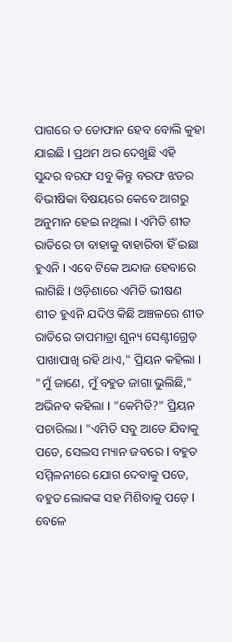ପାଗରେ ତ ତୋଫାନ ହେବ ବୋଲି କୁହା ଯାଇଛି I ପ୍ରଥମ ଥର ଦେଖୁଛି ଏହି ସୁନ୍ଦର ବରଫ ସବୁ କିନ୍ତୁ ବରଫ ଝଡର ବିଭୀଷିକା ବିଷୟରେ କେବେ ଆଗରୁ ଅନୁମାନ ହେଇ ନଥିଲା I ଏମିତି ଶୀତ ରାତିରେ ତା ବାହାକୁ ବାହାରିବା ହିଁ ଇଛା ହୁଏନି I ଏବେ ଟିକେ ଅନ୍ଦାଜ ହେବାରେ ଲାଗିଛି I ଓଡ଼ିଶାରେ ଏମିତି ଭୀଷଣ ଶୀତ ହୁଏନି ଯଦିଓ କିଛି ଅଞ୍ଚଳରେ ଶୀତ ରାତିରେ ତାପମାତ୍ରା ଶୁନ୍ୟ ସେଣ୍ଟୀଗ୍ରେଡ଼ ପାଖାପାଖି ରହି ଥାଏ," ପ୍ରିୟନ କହିଲା I "ମୁଁ ଜାଣେ, ମୁଁ ବହୁତ ଜାଗା ଭୁଲିଛି," ଅଭିନବ କହିଲା I "କେମିତି?" ପ୍ରିୟନ ପଚାରିଲା I "ଏମିତି ସବୁ ଆଡେ ଯିବାକୁ ପଡେ, ସେଲସ ମ୍ୟାନ ଜବରେ I ବହୁତ ସମ୍ମିଳନୀରେ ଯୋଗ ଦେବାକୁ ପଡେ, ବହୁତ ଲୋକଙ୍କ ସହ ମିଶିବାକୁ ପଡ଼େ I ବେଳେ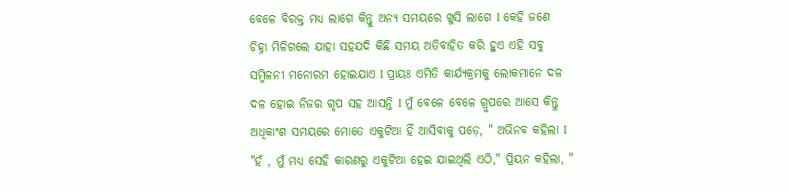ବେଳେ ବିରକ୍ତ ମଧ୍ୟ ଲାଗେ କିନ୍ତୁ ଅନ୍ୟ ସମୟରେ ଖୁସି ଲାଗେ I କେହି ଜଣେ ଚିହ୍ନା ମିଳିଗଲେ ଯାହା ସହଯଦି କିଛି ସମୟ ଅତିବାହିତ କରି ହୁଏ ଏହି ସବୁ ସମ୍ମିଳନୀ ମନୋରମ ହୋଇଯାଏ I ପ୍ରାୟଃ ଏମିତି କାର୍ଯ୍ୟକ୍ରମକୁ ଲୋକମାନେ ଦଳ ଦଳ ହୋଇ ନିଜର ଗୃପ ସହ ଆସନ୍ତି I ମୁଁ ବେଳେ ବେଳେ ଗ୍ରୁପରେ ଆସେ କିନ୍ତୁ ଅଧିକାଂଶ ସମୟରେ ମୋତେ ଏକୁଟିଆ ହିଁ ଆସିବାକୁ ପଡ଼େ, " ଅଭିନବ କହିଲା I "ହଁ , ମୁଁ ମଧ୍ୟ ସେହି କାରଣରୁ ଏକୁଟିଆ ହେଇ ଯାଇଥିଲି ଏଠି," ପ୍ରିୟନ କହିଲା, "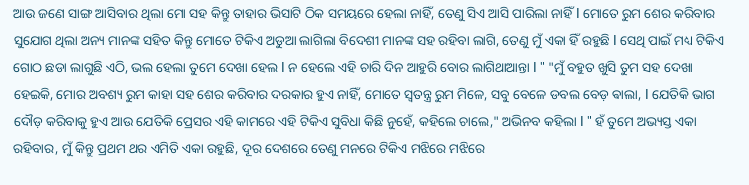ଆଉ ଜଣେ ସାଙ୍ଗ ଆସିବାର ଥିଲା ମୋ ସହ କିନ୍ତୁ ତାହାର ଭିସାଟି ଠିକ ସମୟରେ ହେଲା ନାହିଁ, ତେଣୁ ସିଏ ଆସି ପାରିଲା ନାହିଁ I ମୋତେ ରୁମ ଶେର କରିବାର ସୁଯୋଗ ଥିଲା ଅନ୍ୟ ମାନଙ୍କ ସହିତ କିନ୍ତୁ ମୋତେ ଟିକିଏ ଅଡୁଆ ଲାଗିଲା ବିଦେଶୀ ମାନଙ୍କ ସହ ରହିବା ଲାଗି, ତେଣୁ ମୁଁ ଏକା ହିଁ ରହୁଛି I ସେଥି ପାଇଁ ମଧ୍ୟ ଟିକିଏ ଗୋଠ ଛଡା ଲାଗୁଛି ଏଠି, ଭଲ ହେଲା ତୁମେ ଦେଖା ହେଲ I ନ ହେଲେ ଏହି ଚାରି ଦିନ ଆହୁରି ବୋର ଲାଗିଥାଆନ୍ତା I " "ମୁଁ ବହୁତ ଖୁସି ତୁମ ସହ ଦେଖା ହେଇକି, ମୋର ଅବଶ୍ୟ ରୁମ କାହା ସହ ଶେର କରିବାର ଦରକାର ହୁଏ ନାହିଁ, ମୋତେ ସ୍ଵତନ୍ତ୍ର ରୁମ ମିଳେ, ସବୁ ବେଳେ ଡବଲ ବେଡ଼ ଵାଲା, I ଯେତିକି ଭାଗ ଦୌଡ଼ କରିବାକୁ ହୁଏ ଆଉ ଯେତିକି ପ୍ରେସର ଏହି କାମରେ ଏହି ଟିକିଏ ସୁବିଧା କିଛି ନୁହେଁ, କହିଲେ ଚାଲେ," ଅଭିନବ କହିଲା I " ହଁ ତୁମେ ଅଭ୍ୟସ୍ତ ଏକା ରହିବାର, ମୁଁ କିନ୍ତୁ ପ୍ରଥମ ଥର ଏମିତି ଏକା ରହୁଛି, ଦୂର ଦେଶରେ ତେଣୁ ମନରେ ଟିକିଏ ମଝିରେ ମଝିରେ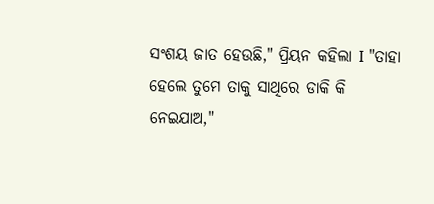ସଂଶୟ ଜାତ ହେଉଛି," ପ୍ରିୟନ କହିଲା I "ତାହା ହେଲେ ତୁମେ ତାକୁ ସାଥିରେ ଡାକି କି ନେଇଯାଅ,"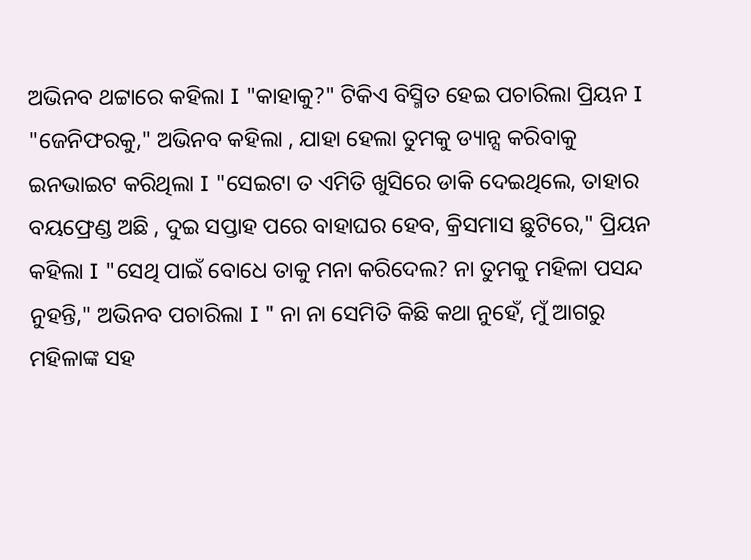ଅଭିନବ ଥଟ୍ଟାରେ କହିଲା I "କାହାକୁ?" ଟିକିଏ ବିସ୍ମିତ ହେଇ ପଚାରିଲା ପ୍ରିୟନ I "ଜେନିଫରକୁ," ଅଭିନବ କହିଲା , ଯାହା ହେଲା ତୁମକୁ ଡ୍ୟାନ୍ସ କରିବାକୁ ଇନଭାଇଟ କରିଥିଲା I "ସେଇଟା ତ ଏମିତି ଖୁସିରେ ଡାକି ଦେଇଥିଲେ, ତାହାର ବୟଫ୍ରେଣ୍ଡ ଅଛି , ଦୁଇ ସପ୍ତାହ ପରେ ବାହାଘର ହେବ, କ୍ରିସମାସ ଛୁଟିରେ," ପ୍ରିୟନ କହିଲା I "ସେଥି ପାଇଁ ବୋଧେ ତାକୁ ମନା କରିଦେଲ? ନା ତୁମକୁ ମହିଳା ପସନ୍ଦ ନୁହନ୍ତି," ଅଭିନବ ପଚାରିଲା I " ନା ନା ସେମିତି କିଛି କଥା ନୁହେଁ, ମୁଁ ଆଗରୁ ମହିଳାଙ୍କ ସହ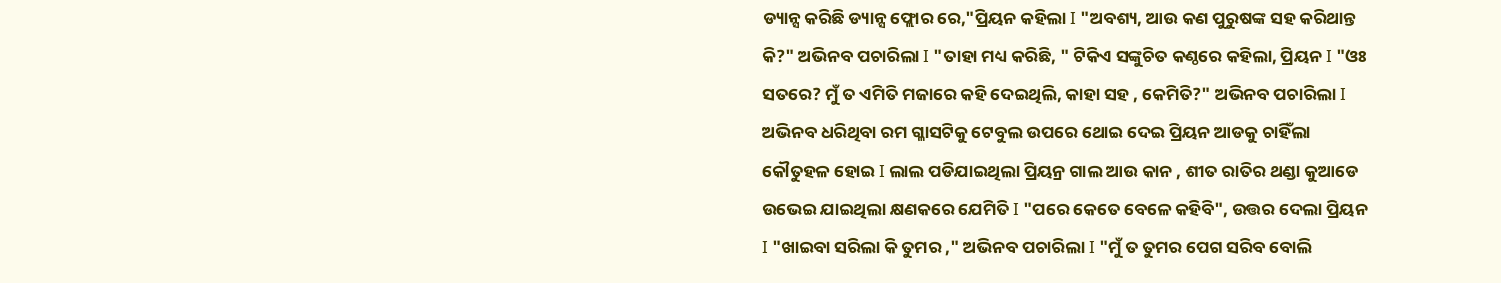ଡ୍ୟାନ୍ସ କରିଛି ଡ୍ୟାନ୍ସ ଫ୍ଲୋର ରେ,"ପ୍ରିୟନ କହିଲା I "ଅବଶ୍ୟ, ଆଉ କଣ ପୁରୁଷଙ୍କ ସହ କରିଥାନ୍ତ କି?" ଅଭିନବ ପଚାରିଲା I "ତାହା ମଧ୍ୟ କରିଛି, " ଟିକିଏ ସଙ୍କୁଚିତ କଣ୍ଠରେ କହିଲା, ପ୍ରିୟନ I "ଓଃ ସତରେ? ମୁଁ ତ ଏମିତି ମଜାରେ କହି ଦେଇଥିଲି, କାହା ସହ , କେମିତି?" ଅଭିନବ ପଚାରିଲା I ଅଭିନବ ଧରିଥିବା ରମ ଗ୍ଳାସଟିକୁ ଟେବୁଲ ଉପରେ ଥୋଇ ଦେଇ ପ୍ରିୟନ ଆଡକୁ ଚାହିଁଲା କୌତୁହଳ ହୋଇ I ଲାଲ ପଡିଯାଇଥିଲା ପ୍ରିୟନ୍ର ଗାଲ ଆଉ କାନ , ଶୀତ ରାତିର ଥଣ୍ଡା କୁଆଡେ ଉଭେଇ ଯାଇଥିଲା କ୍ଷଣକରେ ଯେମିତି I "ପରେ କେତେ ବେଳେ କହିବି", ଉତ୍ତର ଦେଲା ପ୍ରିୟନ I "ଖାଇବା ସରିଲା କି ତୁମର ," ଅଭିନବ ପଚାରିଲା I "ମୁଁ ତ ତୁମର ପେଗ ସରିବ ବୋଲି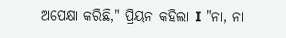ଅପେକ୍ଷା କରିଛି," ପ୍ରିୟନ କହିଲା I "ନା, ନା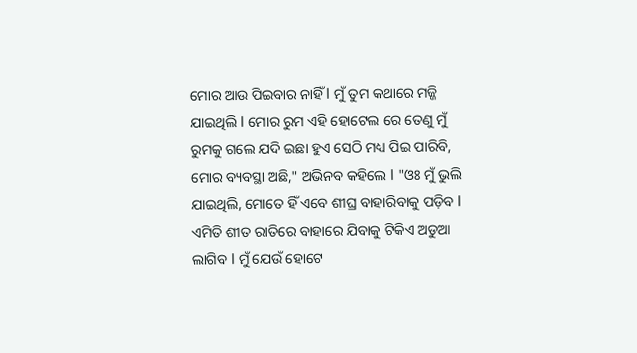ମୋର ଆଉ ପିଇବାର ନାହିଁ I ମୁଁ ତୁମ କଥାରେ ମଜ୍ଜି ଯାଇଥିଲି I ମୋର ରୁମ ଏହି ହୋଟେଲ ରେ ତେଣୁ ମୁଁ ରୁମକୁ ଗଲେ ଯଦି ଇଛା ହୁଏ ସେଠି ମଧ୍ୟ ପିଇ ପାରିବି, ମୋର ବ୍ୟବସ୍ଥା ଅଛି," ଅଭିନବ କହିଲେ I "ଓଃ ମୁଁ ଭୁଲି ଯାଇଥିଲି, ମୋତେ ହିଁ ଏବେ ଶୀଘ୍ର ବାହାରିବାକୁ ପଡ଼ିବ I ଏମିତି ଶୀତ ରାତିରେ ବାହାରେ ଯିବାକୁ ଟିକିଏ ଅଡୁଆ ଲାଗିବ I ମୁଁ ଯେଉଁ ହୋଟେ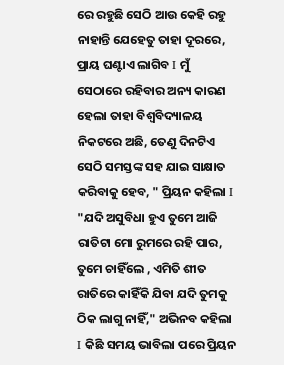ରେ ରହୁଛି ସେଠି ଆଉ କେହି ରହୁ ନାହାନ୍ତି ଯେହେତୁ ତାହା ଦୂରରେ, ପ୍ରାୟ ଘଣ୍ଟାଏ ଲାଗିବ I ମୁଁ ସେଠାରେ ରହିବାର ଅନ୍ୟ କାରଣ ହେଲା ତାହା ବିଶ୍ଵବିଦ୍ୟାଳୟ ନିକଟରେ ଅଛି, ତେଣୁ ଦିନଟିଏ ସେଠି ସମସ୍ତଙ୍କ ସହ ଯାଇ ସାକ୍ଷାତ କରିବାକୁ ହେବ, " ପ୍ରିୟନ କହିଲା I "ଯଦି ଅସୁବିଧା ହୁଏ ତୁମେ ଆଜି ରାତିଟା ମୋ ରୁମରେ ରହି ପାର, ତୁମେ ଚାହିଁଲେ , ଏମିତି ଶୀତ ରାତିରେ କାହିଁକି ଯିବା ଯଦି ତୁମକୁ ଠିକ ଲାଗୁ ନାହିଁ," ଅଭିନବ କହିଲା I କିଛି ସମୟ ଭାବିଲା ପରେ ପ୍ରିୟନ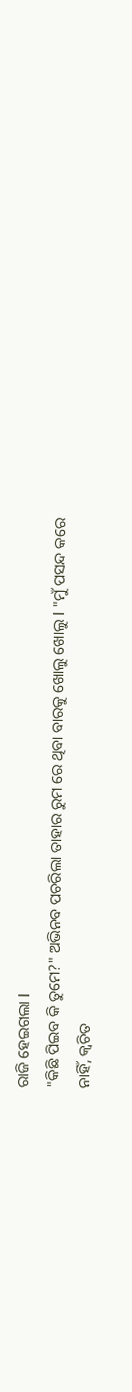ରାଜି ହେଇଗଲା I
"କିଛି ପିଇବ କି ତୁମେ?" ଅଭିନବ ପଚରିଲା ତାହାର ରୁମ ରେ ଥିବା ବାରକୁ ଖୋଲୁ ଖୋଲୁ I "ମୁଁ ପସନ୍ଦ କରେ ନାହିଁ, କ୍ଵଚିତ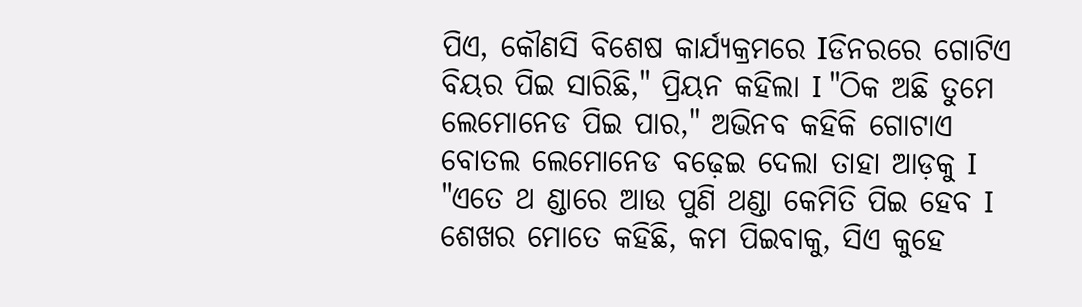ପିଏ, କୌଣସି ବିଶେଷ କାର୍ଯ୍ୟକ୍ରମରେ Iଡିନରରେ ଗୋଟିଏ ବିୟର ପିଇ ସାରିଛି," ପ୍ରିୟନ କହିଲା I "ଠିକ ଅଛି ତୁମେ ଲେମୋନେଡ ପିଇ ପାର," ଅଭିନବ କହିକି ଗୋଟାଏ ବୋତଲ ଲେମୋନେଡ ବଢ଼େଇ ଦେଲା ତାହା ଆଡ଼କୁ I
"ଏତେ ଥ ଣ୍ଡାରେ ଆଉ ପୁଣି ଥଣ୍ଡା କେମିତି ପିଇ ହେବ I ଶେଖର ମୋତେ କହିଛି, କମ ପିଇବାକୁ, ସିଏ କୁହେ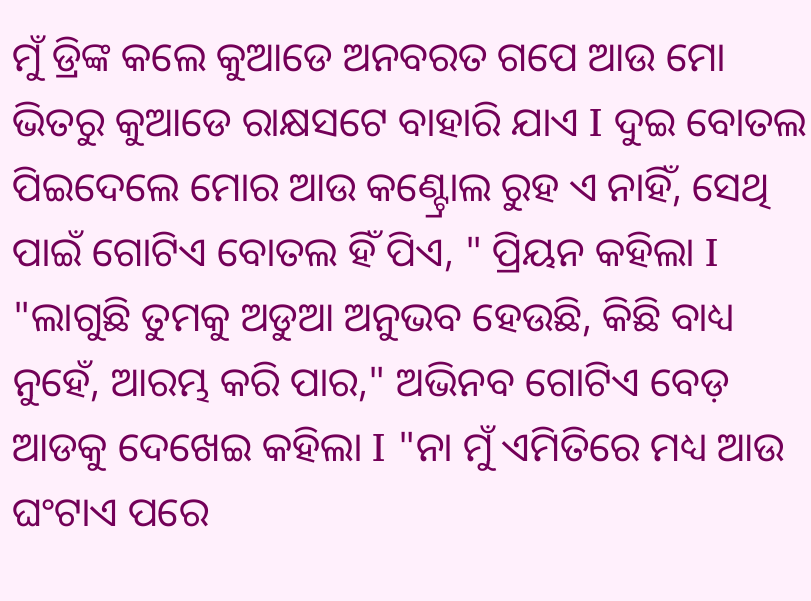ମୁଁ ଡ୍ରିଙ୍କ କଲେ କୁଆଡେ ଅନବରତ ଗପେ ଆଉ ମୋ ଭିତରୁ କୁଆଡେ ରାକ୍ଷସଟେ ବାହାରି ଯାଏ I ଦୁଇ ବୋତଲ ପିଇଦେଲେ ମୋର ଆଉ କଣ୍ଟ୍ରୋଲ ରୁହ ଏ ନାହିଁ, ସେଥି ପାଇଁ ଗୋଟିଏ ବୋତଲ ହିଁ ପିଏ, " ପ୍ରିୟନ କହିଲା I "ଲାଗୁଛି ତୁମକୁ ଅଡୁଆ ଅନୁଭବ ହେଉଛି, କିଛି ବାଧ୍ୟ ନୁହେଁ, ଆରମ୍ଭ କରି ପାର," ଅଭିନବ ଗୋଟିଏ ବେଡ଼ ଆଡକୁ ଦେଖେଇ କହିଲା I "ନା ମୁଁ ଏମିତିରେ ମଧ୍ୟ ଆଉ ଘଂଟାଏ ପରେ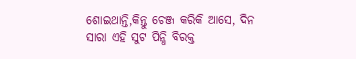ଶୋଇଥାନ୍ତି,କିନ୍ତୁ ଚେଞ୍ଜ କରିକି ଆସେ, ଦିନ ସାରା ଏହି ସୁଟ ପିନ୍ଧି ବିରକ୍ତ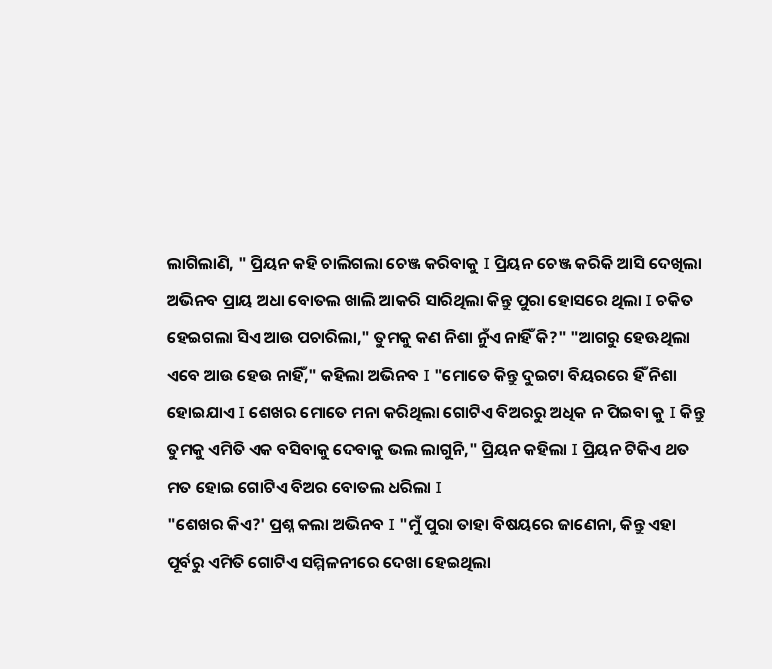ଲାଗିଲାଣି, " ପ୍ରିୟନ କହି ଚାଲିଗଲା ଚେଞ୍ଜ କରିବାକୁ I ପ୍ରିୟନ ଚେଞ୍ଜ କରିକି ଆସି ଦେଖିଲା ଅଭିନବ ପ୍ରାୟ ଅଧା ବୋତଲ ଖାଲି ଆକରି ସାରିଥିଲା କିନ୍ତୁ ପୁରା ହୋସରେ ଥିଲା I ଚକିତ ହେଇଗଲା ସିଏ ଆଉ ପଚାରିଲା," ତୁମକୁ କଣ ନିଶା ନୁଁଏ ନାହିଁ କି?" "ଆଗରୁ ହେଊଥିଲା ଏବେ ଆଉ ହେଉ ନାହିଁ," କହିଲା ଅଭିନବ I "ମୋତେ କିନ୍ତୁ ଦୁଇଟା ବିୟରରେ ହିଁ ନିଶା ହୋଇଯାଏ I ଶେଖର ମୋତେ ମନା କରିଥିଲା ଗୋଟିଏ ବିଅରରୁ ଅଧିକ ନ ପିଇବା କୁ I କିନ୍ତୁ ତୁମକୁ ଏମିତି ଏକ ବସିବାକୁ ଦେବାକୁ ଭଲ ଲାଗୁନି," ପ୍ରିୟନ କହିଲା I ପ୍ରିୟନ ଟିକିଏ ଥତ ମତ ହୋଇ ଗୋଟିଏ ବିଅର ବୋତଲ ଧରିଲା I
"ଶେଖର କିଏ?' ପ୍ରଶ୍ନ କଲା ଅଭିନବ I "ମୁଁ ପୁରା ତାହା ବିଷୟରେ ଜାଣେନା, କିନ୍ତୁ ଏହା ପୂର୍ବରୁ ଏମିତି ଗୋଟିଏ ସମ୍ମିଳନୀରେ ଦେଖା ହେଇଥିଲା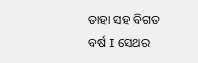ତାହା ସହ ବିଗତ ବର୍ଷ I ସେଥର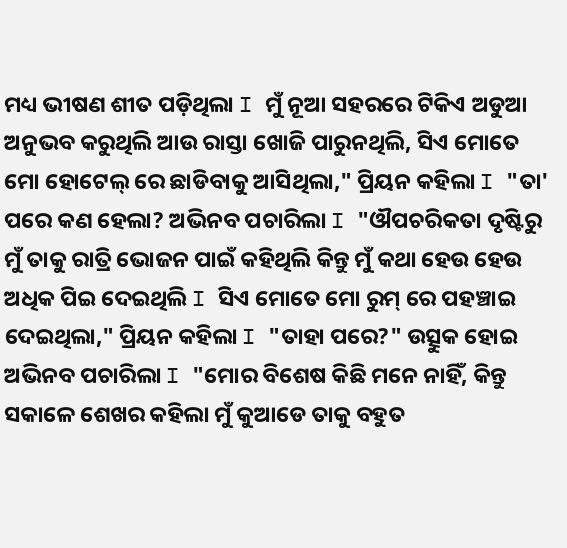ମଧ୍ୟ ଭୀଷଣ ଶୀତ ପଡ଼ିଥିଲା I ମୁଁ ନୂଆ ସହରରେ ଟିକିଏ ଅଡୁଆ ଅନୁଭବ କରୁଥିଲି ଆଉ ରାସ୍ତା ଖୋଜି ପାରୁନଥିଲି, ସିଏ ମୋତେ ମୋ ହୋଟେଲ୍ ରେ ଛାଡିବାକୁ ଆସିଥିଲା," ପ୍ରିୟନ କହିଲା I "ତା' ପରେ କଣ ହେଲା? ଅଭିନବ ପଚାରିଲା I "ଔପଚରିକତା ଦୃଷ୍ଟିରୁ ମୁଁ ତାକୁ ରାତ୍ରି ଭୋଜନ ପାଇଁ କହିଥିଲି କିନ୍ତୁ ମୁଁ କଥା ହେଉ ହେଉ ଅଧିକ ପିଇ ଦେଇଥିଲି I ସିଏ ମୋତେ ମୋ ରୁମ୍ ରେ ପହଞ୍ଚାଇ ଦେଇଥିଲା," ପ୍ରିୟନ କହିଲା I "ତାହା ପରେ?" ଉତ୍ସୁକ ହୋଇ ଅଭିନବ ପଚାରିଲା I "ମୋର ବିଶେଷ କିଛି ମନେ ନାହିଁ, କିନ୍ତୁ ସକାଳେ ଶେଖର କହିଲା ମୁଁ କୁଆଡେ ତାକୁ ବହୁତ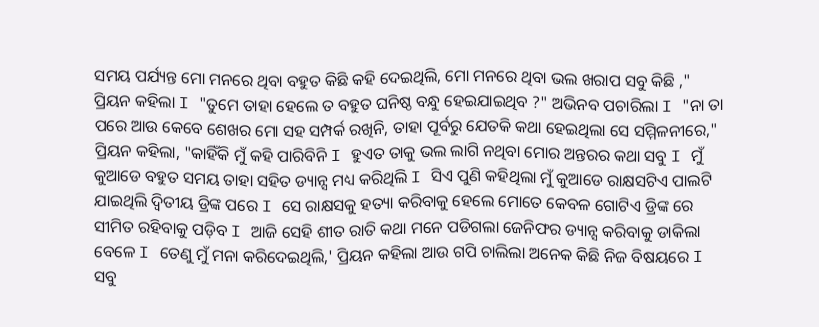ସମୟ ପର୍ଯ୍ୟନ୍ତ ମୋ ମନରେ ଥିବା ବହୁତ କିଛି କହି ଦେଇଥିଲି, ମୋ ମନରେ ଥିବା ଭଲ ଖରାପ ସବୁ କିଛି ," ପ୍ରିୟନ କହିଲା I "ତୁମେ ତାହା ହେଲେ ତ ବହୁତ ଘନିଷ୍ଠ ବନ୍ଧୁ ହେଇଯାଇଥିବ ?" ଅଭିନବ ପଚାରିଲା I "ନା ତା ପରେ ଆଉ କେବେ ଶେଖର ମୋ ସହ ସମ୍ପର୍କ ରଖିନି, ତାହା ପୂର୍ବରୁ ଯେତକି କଥା ହେଇଥିଲା ସେ ସମ୍ମିଳନୀରେ," ପ୍ରିୟନ କହିଲା, "କାହିଁକି ମୁଁ କହି ପାରିବିନି I ହୁଏତ ତାକୁ ଭଲ ଲାଗି ନଥିବା ମୋର ଅନ୍ତରର କଥା ସବୁ I ମୁଁ କୁଆଡେ ବହୁତ ସମୟ ତାହା ସହିତ ଡ୍ୟାନ୍ସ ମଧ୍ୟ କରିଥିଲି I ସିଏ ପୁଣି କହିଥିଲା ମୁଁ କୁଆଡେ ରାକ୍ଷସଟିଏ ପାଲଟି ଯାଇଥିଲି ଦ୍ଵିତୀୟ ଡ୍ରିଙ୍କ ପରେ I ସେ ରାକ୍ଷସକୁ ହତ୍ୟା କରିବାକୁ ହେଲେ ମୋତେ କେବଳ ଗୋଟିଏ ଡ୍ରିଙ୍କ ରେ ସୀମିତ ରହିବାକୁ ପଡ଼ିବ I ଆଜି ସେହି ଶୀତ ରାତି କଥା ମନେ ପଡିଗଲା ଜେନିଫର ଡ୍ୟାନ୍ସ କରିବାକୁ ଡାକିଲା ବେଳେ I ତେଣୁ ମୁଁ ମନା କରିଦେଇଥିଲି,' ପ୍ରିୟନ କହିଲା ଆଉ ଗପି ଚାଲିଲା ଅନେକ କିଛି ନିଜ ବିଷୟରେ I ସବୁ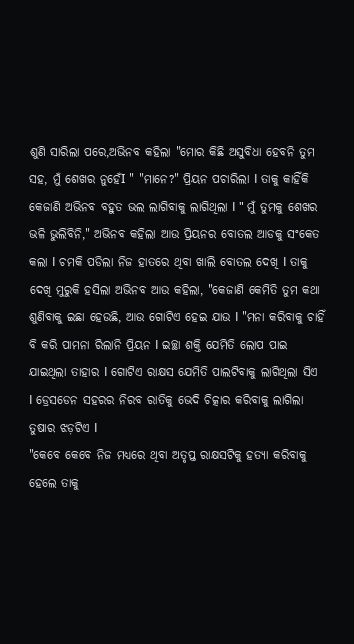ଶୁଣି ସାରିଲା ପରେ,ଅଭିନବ କହିଲା "ମୋର କିଛି ଅସୁବିଧା ହେବନି ତୁମ ସହ, ମୁଁ ଶେଖର ନୁହେଁI " "ମାନେ?" ପ୍ରିୟନ ପଚାରିଲା I ତାକୁ କାହିଁକି କେଜାଣି ଅଭିନବ ବହୁତ ଭଲ ଲାଗିବାକୁ ଲାଗିଥିଲା I " ମୁଁ ତୁମକୁ ଶେଖର ଭଳି ଭୁଲିବିନି," ଅଭିନବ କହିଲା ଆଉ ପ୍ରିୟନର ବୋତଲ ଆଡକୁ ସଂକେତ କଲା I ଚମକି ପଡିଲା ନିଜ ହାତରେ ଥିବା ଖାଲି ବୋତଲ ଦେଖି I ତାକୁ ଦେଖି ମୁରୁକି ହସିଲା ଅଭିନବ ଆଉ କହିଲା, "କେଜାଣି କେମିତି ତୁମ କଥା ଶୁଣିବାକୁ ଇଛା ହେଉଛି, ଆଉ ଗୋଟିଏ ହେଇ ଯାଉ I "ମନା କରିବାକୁ ଚାହିଁ ବି କରି ପାମନା ରିଲାନି ପ୍ରିୟନ I ଇଚ୍ଛା ଶକ୍ତି ଯେମିତି ଲୋପ ପାଇ ଯାଇଥିଲା ତାହାର I ଗୋଟିଏ ରାକ୍ଷସ ଯେମିତି ପାଲଟିବାକୁ ଲାଗିଥିଲା ସିଏ I ଡ୍ରେସଡେନ ସହରର ନିରବ ରାତିକୁ ଭେଦି ଚିତ୍କାର କରିବାକୁ ଲାଗିଲା ତୁଷାର ଝଡ଼ଟିଏ I
"କେବେ କେବେ ନିଜ ମଧ୍ୟରେ ଥିବା ଅତୃପ୍ତ ରାକ୍ଷସଟିକୁ ହତ୍ୟା କରିବାକୁ ହେଲେ ତାକୁ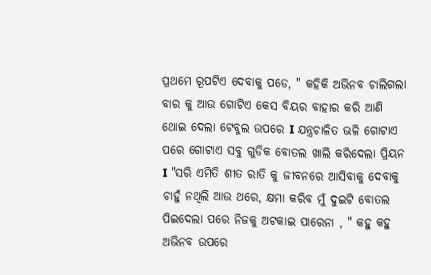ପ୍ରଥମେ ରୂପଟିଏ ଦେବାକୁ ପଡେ, " କହିକି ଅଭିନବ ଚାଲିଗଲା ବାର କୁ ଆଉ ଗୋଟିଏ କେସ ବିୟର ବାହାର କରି ଆଣି ଥୋଇ ଦେଲା ଟେବୁଲ ଉପରେ I ଯନ୍ତ୍ରଚାଳିତ ଭଳି ଗୋଟାଏ ପରେ ଗୋଟାଏ ସବୁ ଗୁଡିକ ବୋତଲ ଖାଲି କରିଦେଲା ପ୍ରିୟନ I "ସରି ଏମିତି ଶୀତ ରାତି କୁ ଜୀବନରେ ଆସିବାକୁ ଦେବାକୁ ଚାହୁଁ ନଥିଲି ଆଉ ଥରେ, କ୍ଷମା କରିବ ମୁଁ ଦୁଇଟି ବୋତଲ ପିଇଦେଲା ପରେ ନିଜକୁ ଅଟକାଇ ପାରେନା , " କହୁ କହୁ ଅଭିନବ ଉପରେ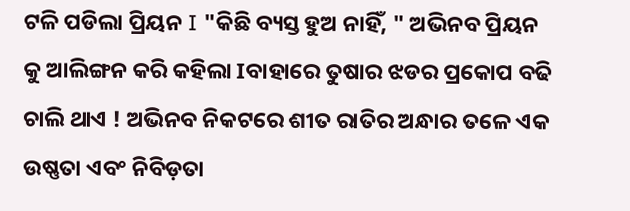ଟଳି ପଡିଲା ପ୍ରିୟନ I "କିଛି ବ୍ୟସ୍ତ ହୁଅ ନାହିଁ, " ଅଭିନବ ପ୍ରିୟନ କୁ ଆଲିଙ୍ଗନ କରି କହିଲା Iବାହାରେ ତୁଷାର ଝଡର ପ୍ରକୋପ ବଢି ଚାଲି ଥାଏ ! ଅଭିନବ ନିକଟରେ ଶୀତ ରାତିର ଅନ୍ଧାର ତଳେ ଏକ ଉଷ୍ଣତା ଏବଂ ନିବିଡ଼ତା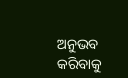ଅନୁଭବ କରିବାକୁ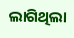ଲାଗିଥିଲା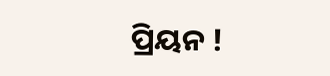ପ୍ରିୟନ !